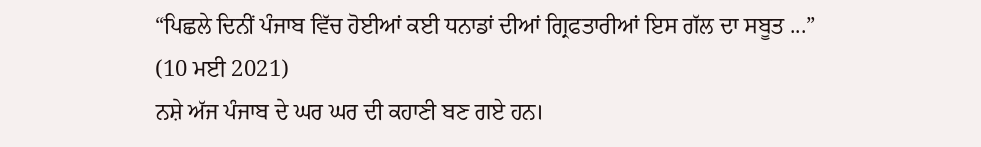“ਪਿਛਲੇ ਦਿਨੀਂ ਪੰਜਾਬ ਵਿੱਚ ਹੋਈਆਂ ਕਈ ਧਨਾਡਾਂ ਦੀਆਂ ਗ੍ਰਿਫਤਾਰੀਆਂ ਇਸ ਗੱਲ ਦਾ ਸਬੂਤ ...”
(10 ਮਈ 2021)
ਨਸ਼ੇ ਅੱਜ ਪੰਜਾਬ ਦੇ ਘਰ ਘਰ ਦੀ ਕਹਾਣੀ ਬਣ ਗਏ ਹਨ।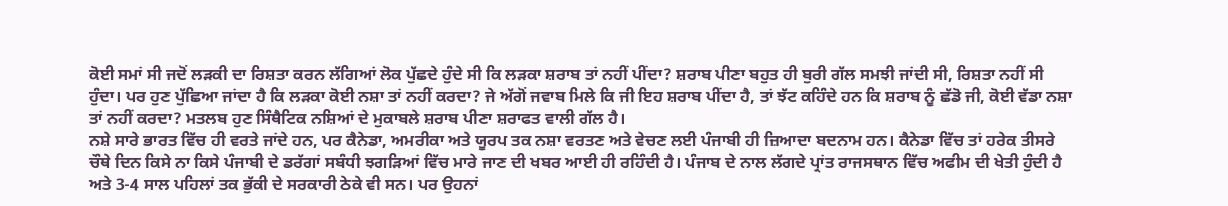ਕੋਈ ਸਮਾਂ ਸੀ ਜਦੋਂ ਲੜਕੀ ਦਾ ਰਿਸ਼ਤਾ ਕਰਨ ਲੱਗਿਆਂ ਲੋਕ ਪੁੱਛਦੇ ਹੁੰਦੇ ਸੀ ਕਿ ਲੜਕਾ ਸ਼ਰਾਬ ਤਾਂ ਨਹੀਂ ਪੀਂਦਾ? ਸ਼ਰਾਬ ਪੀਣਾ ਬਹੁਤ ਹੀ ਬੁਰੀ ਗੱਲ ਸਮਝੀ ਜਾਂਦੀ ਸੀ, ਰਿਸ਼ਤਾ ਨਹੀਂ ਸੀ ਹੁੰਦਾ। ਪਰ ਹੁਣ ਪੁੱਛਿਆ ਜਾਂਦਾ ਹੈ ਕਿ ਲੜਕਾ ਕੋਈ ਨਸ਼ਾ ਤਾਂ ਨਹੀਂ ਕਰਦਾ? ਜੇ ਅੱਗੋਂ ਜਵਾਬ ਮਿਲੇ ਕਿ ਜੀ ਇਹ ਸ਼ਰਾਬ ਪੀਂਦਾ ਹੈ, ਤਾਂ ਝੱਟ ਕਹਿੰਦੇ ਹਨ ਕਿ ਸ਼ਰਾਬ ਨੂੰ ਛੱਡੋ ਜੀ, ਕੋਈ ਵੱਡਾ ਨਸ਼ਾ ਤਾਂ ਨਹੀਂ ਕਰਦਾ? ਮਤਲਬ ਹੁਣ ਸਿੰਥੈਟਿਕ ਨਸ਼ਿਆਂ ਦੇ ਮੁਕਾਬਲੇ ਸ਼ਰਾਬ ਪੀਣਾ ਸ਼ਰਾਫਤ ਵਾਲੀ ਗੱਲ ਹੈ।
ਨਸ਼ੇ ਸਾਰੇ ਭਾਰਤ ਵਿੱਚ ਹੀ ਵਰਤੇ ਜਾਂਦੇ ਹਨ, ਪਰ ਕੈਨੇਡਾ, ਅਮਰੀਕਾ ਅਤੇ ਯੂਰਪ ਤਕ ਨਸ਼ਾ ਵਰਤਣ ਅਤੇ ਵੇਚਣ ਲਈ ਪੰਜਾਬੀ ਹੀ ਜ਼ਿਆਦਾ ਬਦਨਾਮ ਹਨ। ਕੈਨੇਡਾ ਵਿੱਚ ਤਾਂ ਹਰੇਕ ਤੀਸਰੇ ਚੌਥੇ ਦਿਨ ਕਿਸੇ ਨਾ ਕਿਸੇ ਪੰਜਾਬੀ ਦੇ ਡਰੱਗਾਂ ਸਬੰਧੀ ਝਗੜਿਆਂ ਵਿੱਚ ਮਾਰੇ ਜਾਣ ਦੀ ਖਬਰ ਆਈ ਹੀ ਰਹਿੰਦੀ ਹੈ। ਪੰਜਾਬ ਦੇ ਨਾਲ ਲੱਗਦੇ ਪ੍ਰਾਂਤ ਰਾਜਸਥਾਨ ਵਿੱਚ ਅਫੀਮ ਦੀ ਖੇਤੀ ਹੁੰਦੀ ਹੈ ਅਤੇ 3-4 ਸਾਲ ਪਹਿਲਾਂ ਤਕ ਭੁੱਕੀ ਦੇ ਸਰਕਾਰੀ ਠੇਕੇ ਵੀ ਸਨ। ਪਰ ਉਹਨਾਂ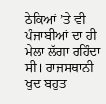ਠੇਕਿਆਂ ’ਤੇ ਵੀ ਪੰਜਾਬੀਆਂ ਦਾ ਹੀ ਮੇਲਾ ਲੱਗਾ ਰਹਿੰਦਾ ਸੀ। ਰਾਜਸਥਾਨੀ ਖੁਦ ਬਹੁਤ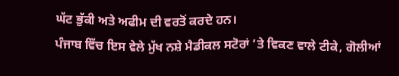ਘੱਟ ਭੁੱਕੀ ਅਤੇ ਅਫੀਮ ਦੀ ਵਰਤੋਂ ਕਰਦੇ ਹਨ।
ਪੰਜਾਬ ਵਿੱਚ ਇਸ ਵੇਲੇ ਮੁੱਖ ਨਸ਼ੇ ਮੈਡੀਕਲ ਸਟੋਰਾਂ ’ਤੇ ਵਿਕਣ ਵਾਲੇ ਟੀਕੇ, ਗੋਲੀਆਂ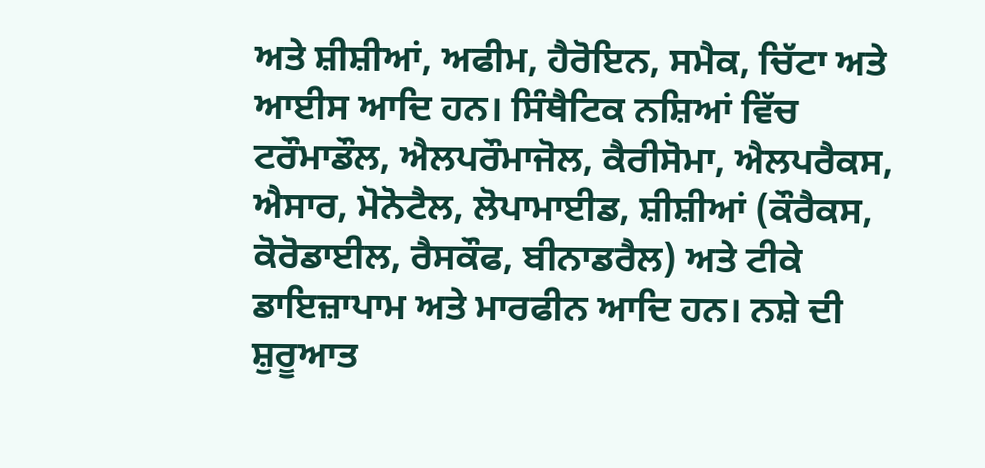ਅਤੇ ਸ਼ੀਸ਼ੀਆਂ, ਅਫੀਮ, ਹੈਰੋਇਨ, ਸਮੈਕ, ਚਿੱਟਾ ਅਤੇ ਆਈਸ ਆਦਿ ਹਨ। ਸਿੰਥੈਟਿਕ ਨਸ਼ਿਆਂ ਵਿੱਚ ਟਰੌਮਾਡੌਲ, ਐਲਪਰੌਮਾਜੋਲ, ਕੈਰੀਸੋਮਾ, ਐਲਪਰੈਕਸ, ਐਸਾਰ, ਮੋਨੋਟੈਲ, ਲੋਪਾਮਾਈਡ, ਸ਼ੀਸ਼ੀਆਂ (ਕੌਰੈਕਸ, ਕੋਰੋਡਾਈਲ, ਰੈਸਕੌਫ, ਬੀਨਾਡਰੈਲ) ਅਤੇ ਟੀਕੇ ਡਾਇਜ਼ਾਪਾਮ ਅਤੇ ਮਾਰਫੀਨ ਆਦਿ ਹਨ। ਨਸ਼ੇ ਦੀ ਸ਼ੁਰੂਆਤ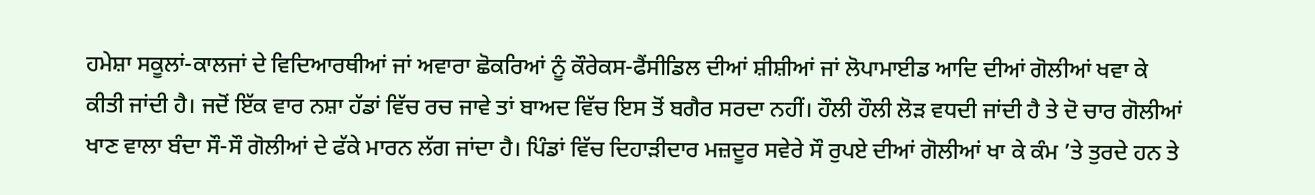ਹਮੇਸ਼ਾ ਸਕੂਲਾਂ-ਕਾਲਜਾਂ ਦੇ ਵਿਦਿਆਰਥੀਆਂ ਜਾਂ ਅਵਾਰਾ ਛੋਕਰਿਆਂ ਨੂੰ ਕੌਰੇਕਸ-ਫੈਂਸੀਡਿਲ ਦੀਆਂ ਸ਼ੀਸ਼ੀਆਂ ਜਾਂ ਲੋਪਾਮਾਈਡ ਆਦਿ ਦੀਆਂ ਗੋਲੀਆਂ ਖਵਾ ਕੇ ਕੀਤੀ ਜਾਂਦੀ ਹੈ। ਜਦੋਂ ਇੱਕ ਵਾਰ ਨਸ਼ਾ ਹੱਡਾਂ ਵਿੱਚ ਰਚ ਜਾਵੇ ਤਾਂ ਬਾਅਦ ਵਿੱਚ ਇਸ ਤੋਂ ਬਗੈਰ ਸਰਦਾ ਨਹੀਂ। ਹੌਲੀ ਹੌਲੀ ਲੋੜ ਵਧਦੀ ਜਾਂਦੀ ਹੈ ਤੇ ਦੋ ਚਾਰ ਗੋਲੀਆਂ ਖਾਣ ਵਾਲਾ ਬੰਦਾ ਸੌ-ਸੌ ਗੋਲੀਆਂ ਦੇ ਫੱਕੇ ਮਾਰਨ ਲੱਗ ਜਾਂਦਾ ਹੈ। ਪਿੰਡਾਂ ਵਿੱਚ ਦਿਹਾੜੀਦਾਰ ਮਜ਼ਦੂਰ ਸਵੇਰੇ ਸੌ ਰੁਪਏ ਦੀਆਂ ਗੋਲੀਆਂ ਖਾ ਕੇ ਕੰਮ ’ਤੇ ਤੁਰਦੇ ਹਨ ਤੇ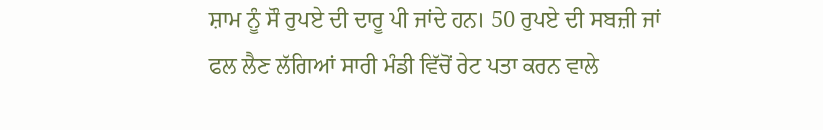ਸ਼ਾਮ ਨੂੰ ਸੌ ਰੁਪਏ ਦੀ ਦਾਰੂ ਪੀ ਜਾਂਦੇ ਹਨ। 50 ਰੁਪਏ ਦੀ ਸਬਜ਼ੀ ਜਾਂ ਫਲ ਲੈਣ ਲੱਗਿਆਂ ਸਾਰੀ ਮੰਡੀ ਵਿੱਚੋਂ ਰੇਟ ਪਤਾ ਕਰਨ ਵਾਲੇ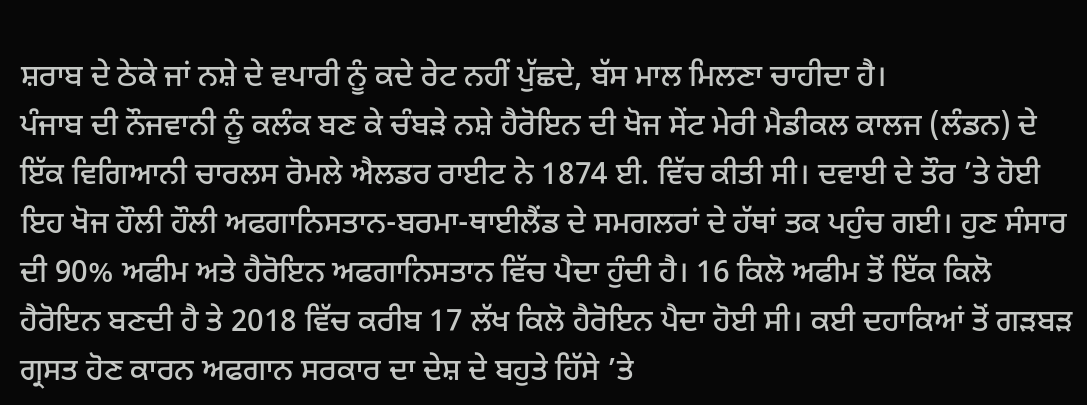ਸ਼ਰਾਬ ਦੇ ਠੇਕੇ ਜਾਂ ਨਸ਼ੇ ਦੇ ਵਪਾਰੀ ਨੂੰ ਕਦੇ ਰੇਟ ਨਹੀਂ ਪੁੱਛਦੇ, ਬੱਸ ਮਾਲ ਮਿਲਣਾ ਚਾਹੀਦਾ ਹੈ।
ਪੰਜਾਬ ਦੀ ਨੌਜਵਾਨੀ ਨੂੰ ਕਲੰਕ ਬਣ ਕੇ ਚੰਬੜੇ ਨਸ਼ੇ ਹੈਰੋਇਨ ਦੀ ਖੋਜ ਸੇਂਟ ਮੇਰੀ ਮੈਡੀਕਲ ਕਾਲਜ (ਲੰਡਨ) ਦੇ ਇੱਕ ਵਿਗਿਆਨੀ ਚਾਰਲਸ ਰੋਮਲੇ ਐਲਡਰ ਰਾਈਟ ਨੇ 1874 ਈ. ਵਿੱਚ ਕੀਤੀ ਸੀ। ਦਵਾਈ ਦੇ ਤੌਰ ’ਤੇ ਹੋਈ ਇਹ ਖੋਜ ਹੌਲੀ ਹੌਲੀ ਅਫਗਾਨਿਸਤਾਨ-ਬਰਮਾ-ਥਾਈਲੈਂਡ ਦੇ ਸਮਗਲਰਾਂ ਦੇ ਹੱਥਾਂ ਤਕ ਪਹੁੰਚ ਗਈ। ਹੁਣ ਸੰਸਾਰ ਦੀ 90% ਅਫੀਮ ਅਤੇ ਹੈਰੋਇਨ ਅਫਗਾਨਿਸਤਾਨ ਵਿੱਚ ਪੈਦਾ ਹੁੰਦੀ ਹੈ। 16 ਕਿਲੋ ਅਫੀਮ ਤੋਂ ਇੱਕ ਕਿਲੋ ਹੈਰੋਇਨ ਬਣਦੀ ਹੈ ਤੇ 2018 ਵਿੱਚ ਕਰੀਬ 17 ਲੱਖ ਕਿਲੋ ਹੈਰੋਇਨ ਪੈਦਾ ਹੋਈ ਸੀ। ਕਈ ਦਹਾਕਿਆਂ ਤੋਂ ਗੜਬੜ ਗ੍ਰਸਤ ਹੋਣ ਕਾਰਨ ਅਫਗਾਨ ਸਰਕਾਰ ਦਾ ਦੇਸ਼ ਦੇ ਬਹੁਤੇ ਹਿੱਸੇ ’ਤੇ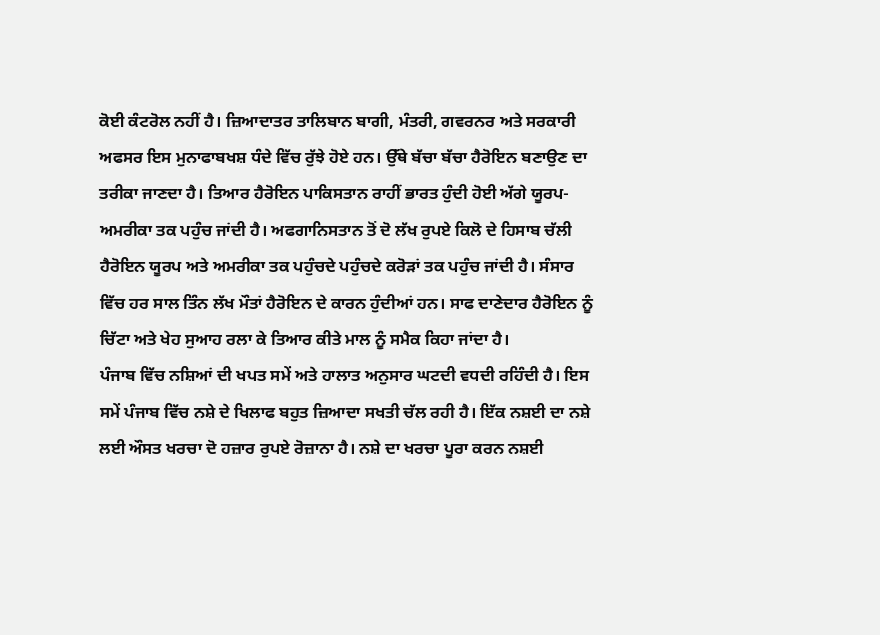ਕੋਈ ਕੰਟਰੋਲ ਨਹੀਂ ਹੈ। ਜ਼ਿਆਦਾਤਰ ਤਾਲਿਬਾਨ ਬਾਗੀ, ਮੰਤਰੀ, ਗਵਰਨਰ ਅਤੇ ਸਰਕਾਰੀ ਅਫਸਰ ਇਸ ਮੁਨਾਫਾਬਖਸ਼ ਧੰਦੇ ਵਿੱਚ ਰੁੱਝੇ ਹੋਏ ਹਨ। ਉੱਥੇ ਬੱਚਾ ਬੱਚਾ ਹੈਰੋਇਨ ਬਣਾਉਣ ਦਾ ਤਰੀਕਾ ਜਾਣਦਾ ਹੈ। ਤਿਆਰ ਹੈਰੋਇਨ ਪਾਕਿਸਤਾਨ ਰਾਹੀਂ ਭਾਰਤ ਹੁੰਦੀ ਹੋਈ ਅੱਗੇ ਯੂਰਪ-ਅਮਰੀਕਾ ਤਕ ਪਹੁੰਚ ਜਾਂਦੀ ਹੈ। ਅਫਗਾਨਿਸਤਾਨ ਤੋਂ ਦੋ ਲੱਖ ਰੁਪਏ ਕਿਲੋ ਦੇ ਹਿਸਾਬ ਚੱਲੀ ਹੈਰੋਇਨ ਯੂਰਪ ਅਤੇ ਅਮਰੀਕਾ ਤਕ ਪਹੁੰਚਦੇ ਪਹੁੰਚਦੇ ਕਰੋੜਾਂ ਤਕ ਪਹੁੰਚ ਜਾਂਦੀ ਹੈ। ਸੰਸਾਰ ਵਿੱਚ ਹਰ ਸਾਲ ਤਿੰਨ ਲੱਖ ਮੌਤਾਂ ਹੈਰੋਇਨ ਦੇ ਕਾਰਨ ਹੁੰਦੀਆਂ ਹਨ। ਸਾਫ ਦਾਣੇਦਾਰ ਹੈਰੋਇਨ ਨੂੰ ਚਿੱਟਾ ਅਤੇ ਖੇਹ ਸੁਆਹ ਰਲਾ ਕੇ ਤਿਆਰ ਕੀਤੇ ਮਾਲ ਨੂੰ ਸਮੈਕ ਕਿਹਾ ਜਾਂਦਾ ਹੈ।
ਪੰਜਾਬ ਵਿੱਚ ਨਸ਼ਿਆਂ ਦੀ ਖਪਤ ਸਮੇਂ ਅਤੇ ਹਾਲਾਤ ਅਨੁਸਾਰ ਘਟਦੀ ਵਧਦੀ ਰਹਿੰਦੀ ਹੈ। ਇਸ ਸਮੇਂ ਪੰਜਾਬ ਵਿੱਚ ਨਸ਼ੇ ਦੇ ਖਿਲਾਫ ਬਹੁਤ ਜ਼ਿਆਦਾ ਸਖਤੀ ਚੱਲ ਰਹੀ ਹੈ। ਇੱਕ ਨਸ਼ਈ ਦਾ ਨਸ਼ੇ ਲਈ ਔਸਤ ਖਰਚਾ ਦੋ ਹਜ਼ਾਰ ਰੁਪਏ ਰੋਜ਼ਾਨਾ ਹੈ। ਨਸ਼ੇ ਦਾ ਖਰਚਾ ਪੂਰਾ ਕਰਨ ਨਸ਼ਈ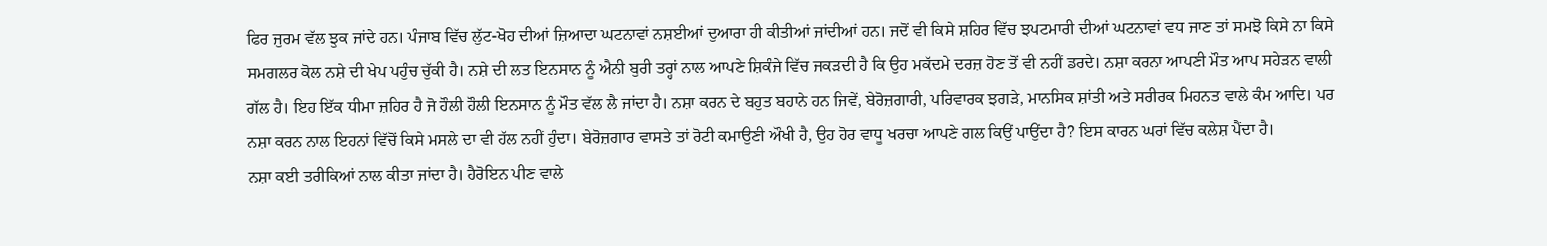ਫਿਰ ਜੁਰਮ ਵੱਲ ਝੁਕ ਜਾਂਦੇ ਹਨ। ਪੰਜਾਬ ਵਿੱਚ ਲੁੱਟ-ਖੋਹ ਦੀਆਂ ਜ਼ਿਆਦਾ ਘਟਨਾਵਾਂ ਨਸ਼ਈਆਂ ਦੁਆਰਾ ਹੀ ਕੀਤੀਆਂ ਜਾਂਦੀਆਂ ਹਨ। ਜਦੋਂ ਵੀ ਕਿਸੇ ਸ਼ਹਿਰ ਵਿੱਚ ਝਪਟਮਾਰੀ ਦੀਆਂ ਘਟਨਾਵਾਂ ਵਧ ਜਾਣ ਤਾਂ ਸਮਝੋ ਕਿਸੇ ਨਾ ਕਿਸੇ ਸਮਗਲਰ ਕੋਲ ਨਸ਼ੇ ਦੀ ਖੇਪ ਪਹੁੰਚ ਚੁੱਕੀ ਹੈ। ਨਸ਼ੇ ਦੀ ਲਤ ਇਨਸਾਨ ਨੂੰ ਐਨੀ ਬੁਰੀ ਤਰ੍ਹਾਂ ਨਾਲ ਆਪਣੇ ਸ਼ਿਕੰਜੇ ਵਿੱਚ ਜਕੜਦੀ ਹੈ ਕਿ ਉਹ ਮਕੱਦਮੇ ਦਰਜ਼ ਹੋਣ ਤੋਂ ਵੀ ਨਹੀਂ ਡਰਦੇ। ਨਸ਼ਾ ਕਰਨਾ ਆਪਣੀ ਮੌਤ ਆਪ ਸਹੇੜਨ ਵਾਲੀ ਗੱਲ ਹੈ। ਇਹ ਇੱਕ ਧੀਮਾ ਜ਼ਹਿਰ ਹੈ ਜੋ ਹੌਲੀ ਹੌਲੀ ਇਨਸਾਨ ਨੂੰ ਮੌਤ ਵੱਲ ਲੈ ਜਾਂਦਾ ਹੈ। ਨਸ਼ਾ ਕਰਨ ਦੇ ਬਹੁਤ ਬਹਾਨੇ ਹਨ ਜਿਵੇਂ, ਬੇਰੋਜ਼ਗਾਰੀ, ਪਰਿਵਾਰਕ ਝਗੜੇ, ਮਾਨਸਿਕ ਸ਼ਾਂਤੀ ਅਤੇ ਸਰੀਰਕ ਮਿਹਨਤ ਵਾਲੇ ਕੰਮ ਆਦਿ। ਪਰ ਨਸ਼ਾ ਕਰਨ ਨਾਲ ਇਹਨਾਂ ਵਿੱਚੋਂ ਕਿਸੇ ਮਸਲੇ ਦਾ ਵੀ ਹੱਲ ਨਹੀਂ ਹੁੰਦਾ। ਬੇਰੋਜ਼ਗਾਰ ਵਾਸਤੇ ਤਾਂ ਰੋਟੀ ਕਮਾਉਣੀ ਔਖੀ ਹੈ, ਉਹ ਹੋਰ ਵਾਧੂ ਖਰਚਾ ਆਪਣੇ ਗਲ ਕਿਉਂ ਪਾਉਂਦਾ ਹੈ? ਇਸ ਕਾਰਨ ਘਰਾਂ ਵਿੱਚ ਕਲੇਸ਼ ਪੈਂਦਾ ਹੈ।
ਨਸ਼ਾ ਕਈ ਤਰੀਕਿਆਂ ਨਾਲ ਕੀਤਾ ਜਾਂਦਾ ਹੈ। ਹੈਰੋਇਨ ਪੀਣ ਵਾਲੇ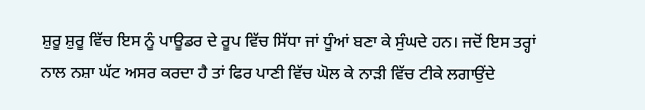ਸ਼ੁਰੂ ਸ਼ੁਰੂ ਵਿੱਚ ਇਸ ਨੂੰ ਪਾਊਡਰ ਦੇ ਰੂਪ ਵਿੱਚ ਸਿੱਧਾ ਜਾਂ ਧੂੰਆਂ ਬਣਾ ਕੇ ਸੁੰਘਦੇ ਹਨ। ਜਦੋਂ ਇਸ ਤਰ੍ਹਾਂ ਨਾਲ ਨਸ਼ਾ ਘੱਟ ਅਸਰ ਕਰਦਾ ਹੈ ਤਾਂ ਫਿਰ ਪਾਣੀ ਵਿੱਚ ਘੋਲ ਕੇ ਨਾੜੀ ਵਿੱਚ ਟੀਕੇ ਲਗਾਉਂਦੇ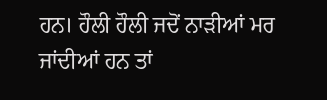ਹਨ। ਹੌਲੀ ਹੌਲੀ ਜਦੋਂ ਨਾੜੀਆਂ ਮਰ ਜਾਂਦੀਆਂ ਹਨ ਤਾਂ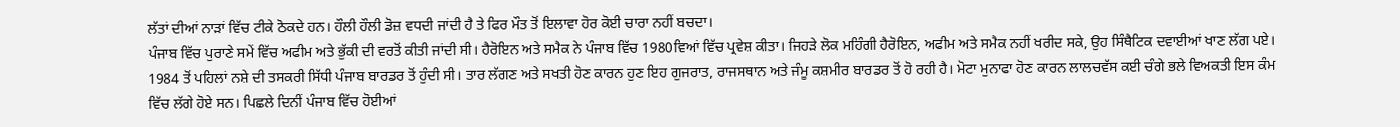ਲੱਤਾਂ ਦੀਆਂ ਨਾੜਾਂ ਵਿੱਚ ਟੀਕੇ ਠੋਕਦੇ ਹਨ। ਹੌਲੀ ਹੌਲੀ ਡੋਜ਼ ਵਧਦੀ ਜਾਂਦੀ ਹੈ ਤੇ ਫਿਰ ਮੌਤ ਤੋਂ ਇਲਾਵਾ ਹੋਰ ਕੋਈ ਚਾਰਾ ਨਹੀਂ ਬਚਦਾ।
ਪੰਜਾਬ ਵਿੱਚ ਪੁਰਾਣੇ ਸਮੇਂ ਵਿੱਚ ਅਫੀਮ ਅਤੇ ਭੁੱਕੀ ਦੀ ਵਰਤੋਂ ਕੀਤੀ ਜਾਂਦੀ ਸੀ। ਹੈਰੋਇਨ ਅਤੇ ਸਮੈਕ ਨੇ ਪੰਜਾਬ ਵਿੱਚ 1980ਵਿਆਂ ਵਿੱਚ ਪ੍ਰਵੇਸ਼ ਕੀਤਾ। ਜਿਹੜੇ ਲੋਕ ਮਹਿੰਗੀ ਹੈਰੋਇਨ, ਅਫੀਮ ਅਤੇ ਸਮੈਕ ਨਹੀਂ ਖਰੀਦ ਸਕੇ, ਉਹ ਸਿੰਥੈਟਿਕ ਦਵਾਈਆਂ ਖਾਣ ਲੱਗ ਪਏ। 1984 ਤੋਂ ਪਹਿਲਾਂ ਨਸ਼ੇ ਦੀ ਤਸਕਰੀ ਸਿੱਧੀ ਪੰਜਾਬ ਬਾਰਡਰ ਤੋਂ ਹੁੰਦੀ ਸੀ। ਤਾਰ ਲੱਗਣ ਅਤੇ ਸਖਤੀ ਹੋਣ ਕਾਰਨ ਹੁਣ ਇਹ ਗੁਜਰਾਤ, ਰਾਜਸਥਾਨ ਅਤੇ ਜੰਮੂ ਕਸ਼ਮੀਰ ਬਾਰਡਰ ਤੋਂ ਹੋ ਰਹੀ ਹੈ। ਮੋਟਾ ਮੁਨਾਫਾ ਹੋਣ ਕਾਰਨ ਲਾਲਚਵੱਸ ਕਈ ਚੰਗੇ ਭਲੇ ਵਿਅਕਤੀ ਇਸ ਕੰਮ ਵਿੱਚ ਲੱਗੇ ਹੋਏ ਸਨ। ਪਿਛਲੇ ਦਿਨੀਂ ਪੰਜਾਬ ਵਿੱਚ ਹੋਈਆਂ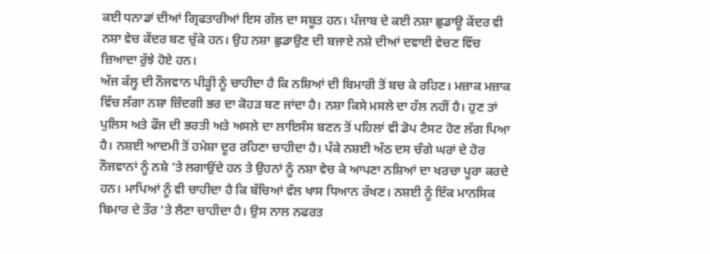ਕਈ ਧਨਾਡਾਂ ਦੀਆਂ ਗ੍ਰਿਫਤਾਰੀਆਂ ਇਸ ਗੱਲ ਦਾ ਸਬੂਤ ਹਨ। ਪੰਜਾਬ ਦੇ ਕਈ ਨਸ਼ਾ ਛੁਡਾਊ ਕੇਂਦਰ ਵੀ ਨਸ਼ਾ ਵੇਚ ਕੇਂਦਰ ਬਣ ਚੁੱਕੇ ਹਨ। ਉਹ ਨਸ਼ਾ ਛੁਡਾਉਣ ਦੀ ਬਜਾਏ ਨਸ਼ੇ ਦੀਆਂ ਦਵਾਈ ਵੇਚਣ ਵਿੱਚ ਜ਼ਿਆਦਾ ਰੁੱਝੇ ਹੋਏ ਹਨ।
ਅੱਜ ਕੱਲ੍ਹ ਦੀ ਨੌਜਵਾਨ ਪੀੜ੍ਹੀ ਨੂੰ ਚਾਹੀਦਾ ਹੈ ਕਿ ਨਸ਼ਿਆਂ ਦੀ ਬਿਮਾਰੀ ਤੋਂ ਬਚ ਕੇ ਰਹਿਣ। ਮਜ਼ਾਕ ਮਜ਼ਾਕ ਵਿੱਚ ਲੱਗਾ ਨਸ਼ਾ ਜ਼ਿੰਦਗੀ ਭਰ ਦਾ ਕੋਹੜ ਬਣ ਜਾਂਦਾ ਹੈ। ਨਸ਼ਾ ਕਿਸੇ ਮਸਲੇ ਦਾ ਹੱਲ ਨਹੀਂ ਹੈ। ਹੁਣ ਤਾਂ ਪੁਲਿਸ ਅਤੇ ਫੌਜ ਦੀ ਭਰਤੀ ਅਤੇ ਅਸਲੇ ਦਾ ਲਾਇਸੰਸ ਬਣਨ ਤੋਂ ਪਹਿਲਾਂ ਵੀ ਡੋਪ ਟੈਸਟ ਹੋਣ ਲੱਗ ਪਿਆ ਹੈ। ਨਸ਼ਈ ਆਦਮੀ ਤੋਂ ਹਮੇਸ਼ਾ ਦੂਰ ਰਹਿਣਾ ਚਾਹੀਦਾ ਹੈ। ਪੱਕੇ ਨਸ਼ਈ ਅੱਠ ਦਸ ਚੰਗੇ ਘਰਾਂ ਦੇ ਹੋਰ ਨੌਜਵਾਨਾਂ ਨੂੰ ਨਸ਼ੇ ’ਤੇ ਲਗਾਉਂਦੇ ਹਨ ਤੇ ਉਹਨਾਂ ਨੂੰ ਨਸ਼ਾ ਵੇਚ ਕੇ ਆਪਣਾ ਨਸ਼ਿਆਂ ਦਾ ਖਰਚਾ ਪੂਰਾ ਕਰਦੇ ਹਨ। ਮਾਪਿਆਂ ਨੂੰ ਵੀ ਚਾਹੀਦਾ ਹੈ ਕਿ ਬੱਚਿਆਂ ਵੱਲ ਖਾਸ ਧਿਆਨ ਰੱਖਣ। ਨਸ਼ਈ ਨੂੰ ਇੱਕ ਮਾਨਸਿਕ ਬਿਮਾਰ ਦੇ ਤੌਰ ’ਤੇ ਲੈਣਾ ਚਾਹੀਦਾ ਹੈ। ਉਸ ਨਾਲ ਨਫਰਤ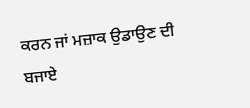ਕਰਨ ਜਾਂ ਮਜ਼ਾਕ ਉਡਾਉਣ ਦੀ ਬਜਾਏ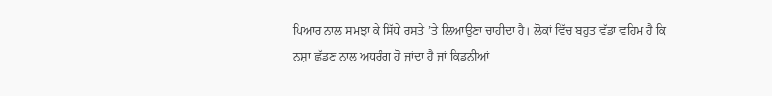ਪਿਆਰ ਨਾਲ ਸਮਝਾ ਕੇ ਸਿੱਧੇ ਰਸਤੇ ’ਤੇ ਲਿਆਉਣਾ ਚਾਹੀਦਾ ਹੈ। ਲੋਕਾਂ ਵਿੱਚ ਬਹੁਤ ਵੱਡਾ ਵਹਿਮ ਹੈ ਕਿ ਨਸ਼ਾ ਛੱਡਣ ਨਾਲ ਅਧਰੰਗ ਹੋ ਜਾਂਦਾ ਹੈ ਜਾਂ ਕਿਡਨੀਆਂ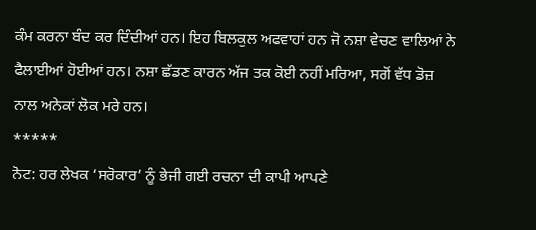ਕੰਮ ਕਰਨਾ ਬੰਦ ਕਰ ਦਿੰਦੀਆਂ ਹਨ। ਇਹ ਬਿਲਕੁਲ ਅਫਵਾਹਾਂ ਹਨ ਜੋ ਨਸ਼ਾ ਵੇਚਣ ਵਾਲਿਆਂ ਨੇ ਫੈਲਾਈਆਂ ਹੋਈਆਂ ਹਨ। ਨਸ਼ਾ ਛੱਡਣ ਕਾਰਨ ਅੱਜ ਤਕ ਕੋਈ ਨਹੀਂ ਮਰਿਆ, ਸਗੋਂ ਵੱਧ ਡੋਜ਼ ਨਾਲ ਅਨੇਕਾਂ ਲੋਕ ਮਰੇ ਹਨ।
*****
ਨੋਟ: ਹਰ ਲੇਖਕ ‘ਸਰੋਕਾਰ’ ਨੂੰ ਭੇਜੀ ਗਈ ਰਚਨਾ ਦੀ ਕਾਪੀ ਆਪਣੇ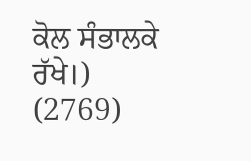ਕੋਲ ਸੰਭਾਲਕੇ ਰੱਖੇ।)
(2769)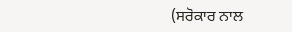(ਸਰੋਕਾਰ ਨਾਲ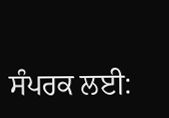ਸੰਪਰਕ ਲਈ: